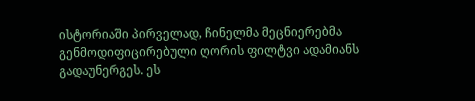ისტორიაში პირველად, ჩინელმა მეცნიერებმა გენმოდიფიცირებული ღორის ფილტვი ადამიანს გადაუნერგეს. ეს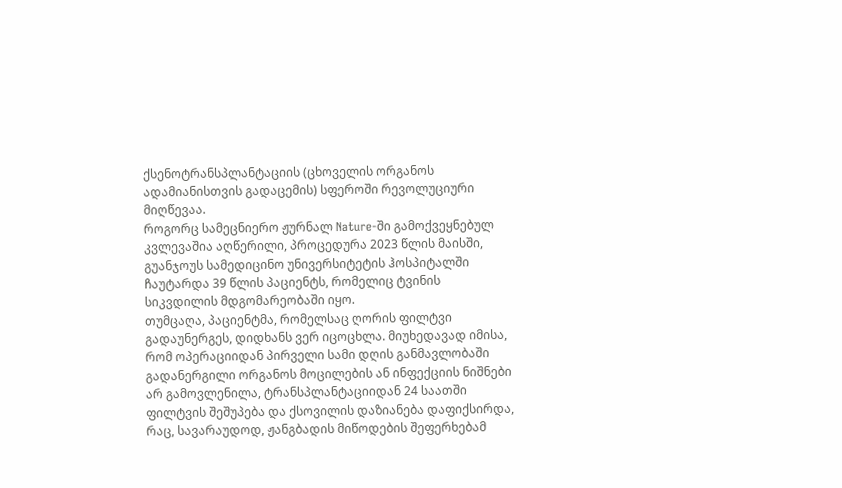ქსენოტრანსპლანტაციის (ცხოველის ორგანოს ადამიანისთვის გადაცემის) სფეროში რევოლუციური მიღწევაა.
როგორც სამეცნიერო ჟურნალ Nature-ში გამოქვეყნებულ კვლევაშია აღწერილი, პროცედურა 2023 წლის მაისში, გუანჯოუს სამედიცინო უნივერსიტეტის ჰოსპიტალში ჩაუტარდა 39 წლის პაციენტს, რომელიც ტვინის სიკვდილის მდგომარეობაში იყო.
თუმცაღა, პაციენტმა, რომელსაც ღორის ფილტვი გადაუნერგეს, დიდხანს ვერ იცოცხლა. მიუხედავად იმისა, რომ ოპერაციიდან პირველი სამი დღის განმავლობაში გადანერგილი ორგანოს მოცილების ან ინფექციის ნიშნები არ გამოვლენილა, ტრანსპლანტაციიდან 24 საათში ფილტვის შეშუპება და ქსოვილის დაზიანება დაფიქსირდა, რაც, სავარაუდოდ, ჟანგბადის მიწოდების შეფერხებამ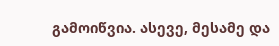გამოიწვია. ასევე, მესამე და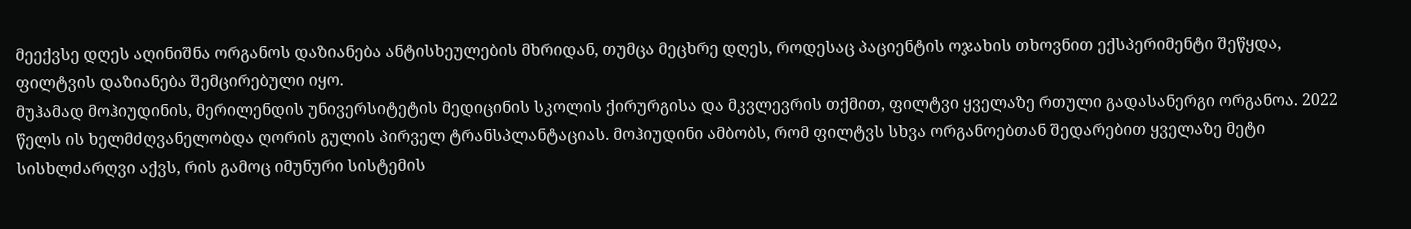მეექვსე დღეს აღინიშნა ორგანოს დაზიანება ანტისხეულების მხრიდან, თუმცა მეცხრე დღეს, როდესაც პაციენტის ოჯახის თხოვნით ექსპერიმენტი შეწყდა, ფილტვის დაზიანება შემცირებული იყო.
მუჰამად მოჰიუდინის, მერილენდის უნივერსიტეტის მედიცინის სკოლის ქირურგისა და მკვლევრის თქმით, ფილტვი ყველაზე რთული გადასანერგი ორგანოა. 2022 წელს ის ხელმძღვანელობდა ღორის გულის პირველ ტრანსპლანტაციას. მოჰიუდინი ამბობს, რომ ფილტვს სხვა ორგანოებთან შედარებით ყველაზე მეტი სისხლძარღვი აქვს, რის გამოც იმუნური სისტემის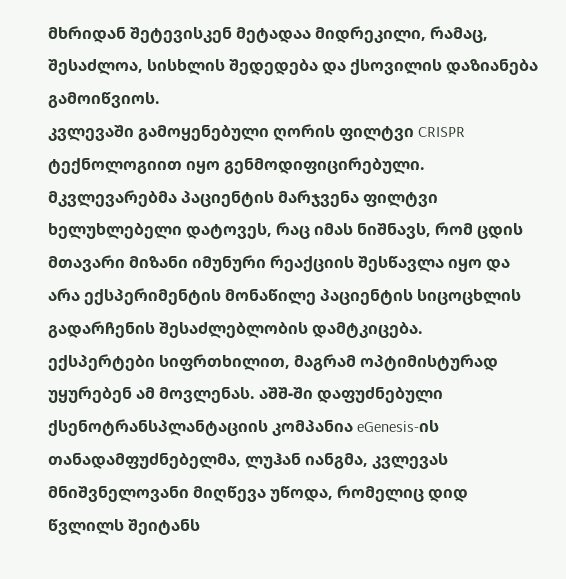მხრიდან შეტევისკენ მეტადაა მიდრეკილი, რამაც, შესაძლოა, სისხლის შედედება და ქსოვილის დაზიანება გამოიწვიოს.
კვლევაში გამოყენებული ღორის ფილტვი CRISPR ტექნოლოგიით იყო გენმოდიფიცირებული. მკვლევარებმა პაციენტის მარჯვენა ფილტვი ხელუხლებელი დატოვეს, რაც იმას ნიშნავს, რომ ცდის მთავარი მიზანი იმუნური რეაქციის შესწავლა იყო და არა ექსპერიმენტის მონაწილე პაციენტის სიცოცხლის გადარჩენის შესაძლებლობის დამტკიცება.
ექსპერტები სიფრთხილით, მაგრამ ოპტიმისტურად უყურებენ ამ მოვლენას. აშშ-ში დაფუძნებული ქსენოტრანსპლანტაციის კომპანია eGenesis-ის თანადამფუძნებელმა, ლუჰან იანგმა, კვლევას მნიშვნელოვანი მიღწევა უწოდა, რომელიც დიდ წვლილს შეიტანს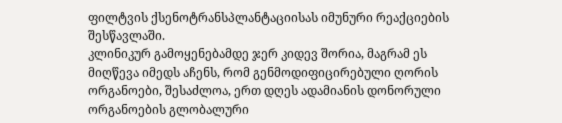ფილტვის ქსენოტრანსპლანტაციისას იმუნური რეაქციების შესწავლაში.
კლინიკურ გამოყენებამდე ჯერ კიდევ შორია, მაგრამ ეს მიღწევა იმედს აჩენს, რომ გენმოდიფიცირებული ღორის ორგანოები, შესაძლოა, ერთ დღეს ადამიანის დონორული ორგანოების გლობალური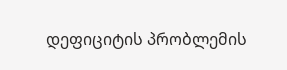დეფიციტის პრობლემის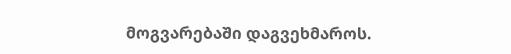მოგვარებაში დაგვეხმაროს.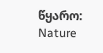წყარო: Nature